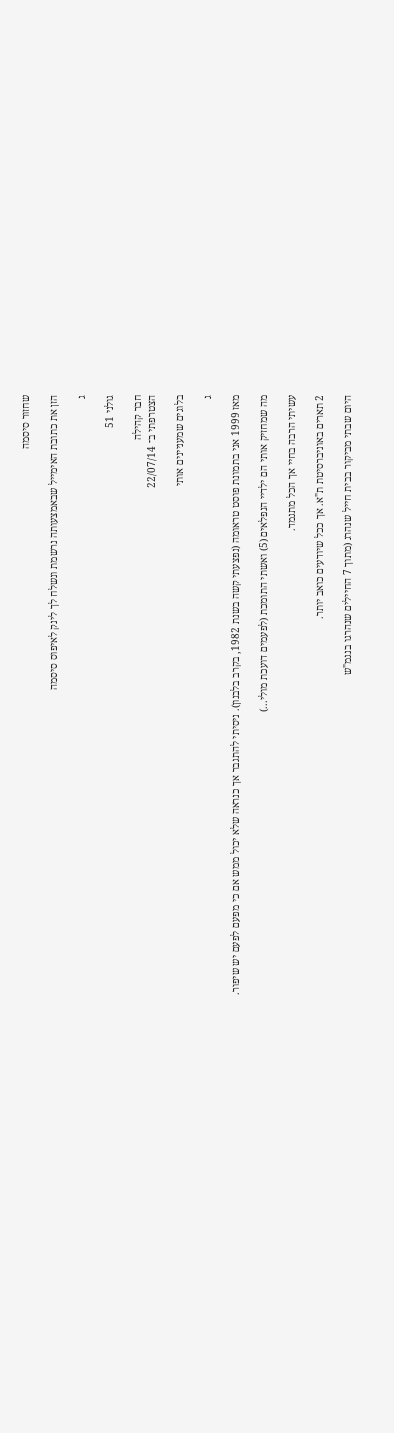שחזור סיסמה

הזן את כתובת האימייל שבאמצעותה נרשמת ונשלח לך לינק לאיפוס סיסמה

ג

גולני 51

חבר קהילה
הצטרפתי ב־ 22/07/14

בלוגים שמעניינים אותי

ג

מאז 1999 אני בתמונת פוסט טראומה (נפצעתי קשה בשנת 1982, בקרב בלבנון). ניסיתי להתגבר אך כנראה שלא יכול ממש אם כי מפעם לפעם יש שיפור.

מה שמחזיק אותי הם ילדיי הנפלאים (5) ואשתי התומכת (לפעמים דועכת מולי...)

עשיתי הרבה בחיי אך הכל מתגמד.

2 תארים באוניברסיטת ת"א. אך ככל שיודעים כואב יותר.

היום שבתי מביקור בבית חייל שנהרג (מתוך 7 החיילים שנהרגו בנגמ"ש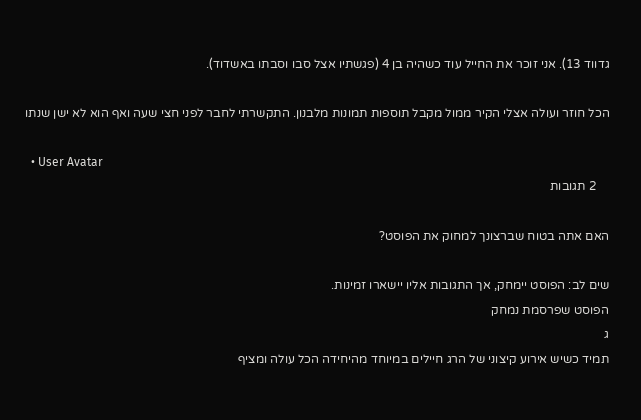גדווד 13). אני זוכר את החייל עוד כשהיה בן 4 (פגשתיו אצל סבו וסבתו באשדוד).

הכל חוזר ועולה אצלי הקיר ממול מקבל תוספות תמונות מלבנון. התקשרתי לחבר לפני חצי שעה ואף הוא לא ישן שנתו

  • User Avatar
    2 תגובות

האם אתה בטוח שברצונך למחוק את הפוסט?

שים לב: הפוסט יימחק, אך התגובות אליו יישארו זמינות.
הפוסט שפרסמת נמחק
ג
תמיד כשיש אירוע קיצוני של הרג חיילים במיוחד מהיחידה הכל עולה ומציף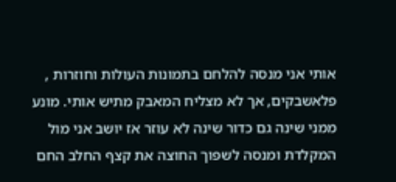אותי אני מנסה להלחם בתמונות העולות וחוזרות , פלאשבקים, אך לא מצליח המאבק מתיש אותי. מונע ממני שינה גם כדור שינה לא עוזר אז יושב אני מול המקלדת ומנסה לשפוך החוצה את קצף החלב החם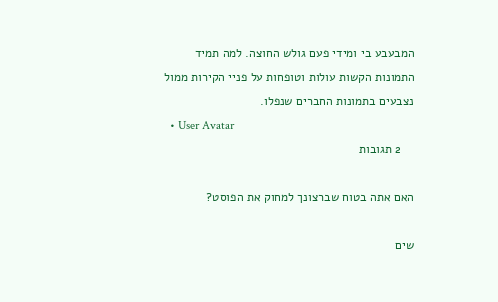המבעבע בי ומידי פעם גולש החוצה. למה תמיד התמונות הקשות עולות וטופחות על פניי הקירות ממול נצבעים בתמונות החברים שנפלו.
  • User Avatar
    2 תגובות

האם אתה בטוח שברצונך למחוק את הפוסט?

שים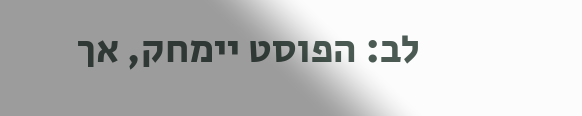לב: הפוסט יימחק, אך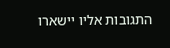התגובות אליו יישארו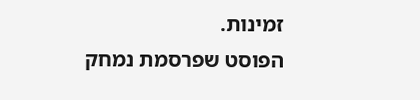זמינות.
הפוסט שפרסמת נמחק